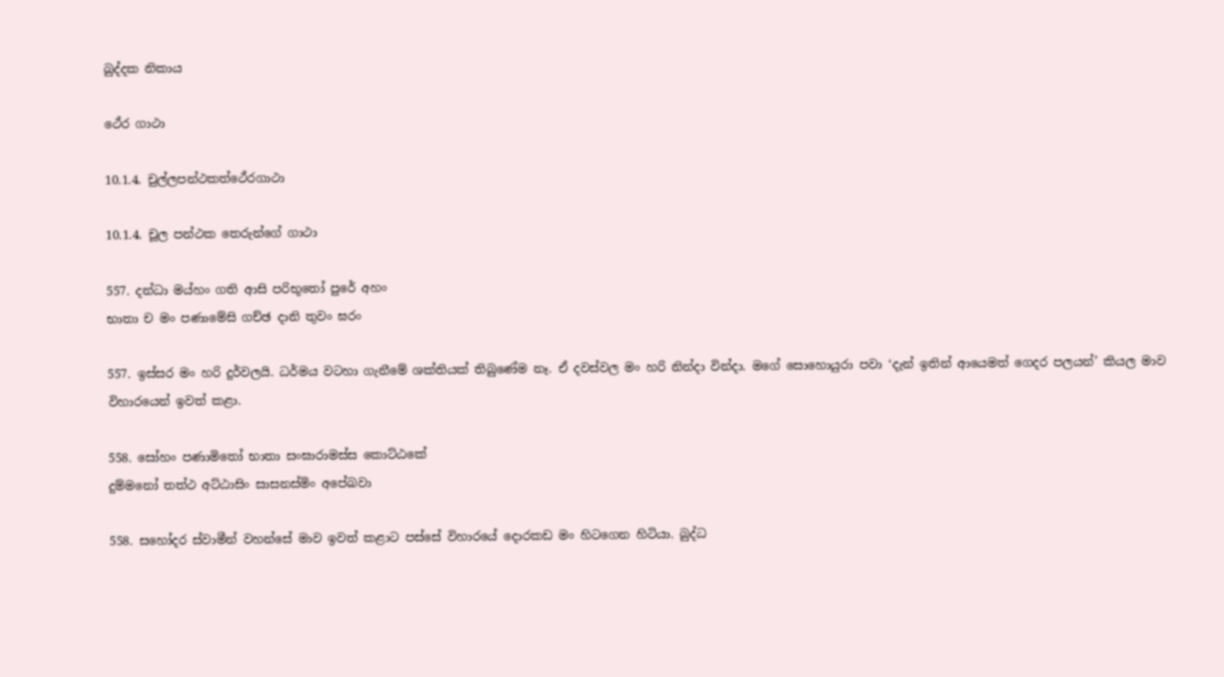ඛුද්දක නිකාය

ථේර ගාථා

10.1.4. චුල්ලපන්ථකත්ථේරගාථා

10.1.4. චූල පන්ථක තෙරුන්ගේ ගාථා

557. දන්ධා මය්හං ගති ආසි පරිභූතෝ පුරේ අහං
භාතා ච මං පණාමේසි ගච්ඡ දානි තුවං ඝරං

557. ඉස්සර මං හරි දුර්වලයි. ධර්මය වටහා ගැනීමේ ශක්තියක් තිබුණේම නෑ. ඒ දවස්වල මං හරි නින්දා වින්දා. මගේ සොහොයුරා පවා ‘දැන් ඉතින් ආයෙමත් ගෙදර පලයන්’ කියල මාව විහාරයෙන් ඉවත් කළා.

558. සෝහං පණාමිතෝ භාතා සංඝාරාමස්ස කොට්ඨකේ
දුම්මනෝ තත්ථ අට්ඨාසිං සාසනස්මිං අපේඛවා

558. සහෝදර ස්වාමීන් වහන්සේ මාව ඉවත් කළාට පස්සේ විහාරයේ දොරකඩ මං හිටගෙන හිටියා. බුද්ධ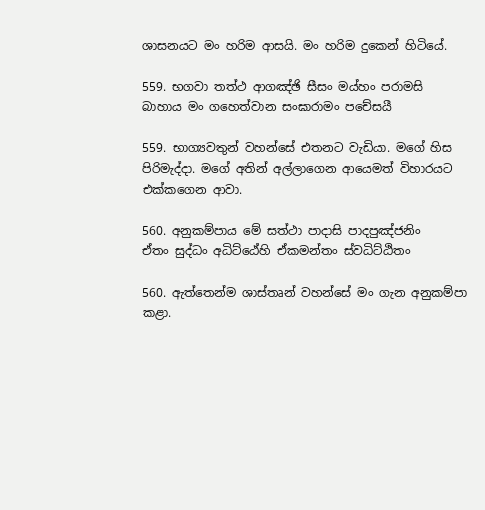ශාසනයට මං හරිම ආසයි. මං හරිම දුකෙන් හිටියේ.

559. භගවා තත්ථ ආගඤ්ඡි සීසං මය්හං පරාමසි
බාහාය මං ගහෙත්වාන සංඝාරාමං පචේසයී

559. භාග්‍යවතුන් වහන්සේ එතනට වැඩියා. මගේ හිස පිරිමැද්දා. මගේ අතින් අල්ලාගෙන ආයෙමත් විහාරයට එක්කගෙන ආවා.

560. අනුකම්පාය මේ සත්ථා පාදාසි පාදපුඤ්ජනිං
ඒතං සුද්ධං අධිට්ඨේහි ඒකමන්තං ස්වධිට්ඨිතං

560. ඇත්තෙන්ම ශාස්තෘන් වහන්සේ මං ගැන අනුකම්පා කළා.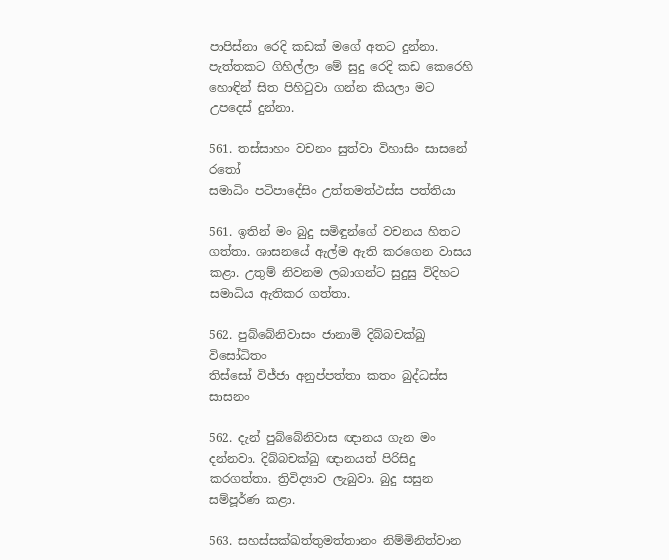පාපිස්නා රෙදි කඩක් මගේ අතට දුන්නා. පැත්තකට ගිහිල්ලා මේ සුදු රෙදි කඩ කෙරෙහි හොඳින් සිත පිහිටුවා ගන්න කියලා මට උපදෙස් දුන්නා.

561. තස්සාහං වචනං සුත්වා විහාසිං සාසනේ රතෝ
සමාධිං පටිපාදේසිං උත්තමත්ථස්ස පත්තියා

561. ඉතින් මං බුදු සමිඳුන්ගේ වචනය හිතට ගත්තා. ශාසනයේ ඇල්ම ඇති කරගෙන වාසය කළා. උතුම් නිවනම ලබාගන්ට සුදුසු විදිහට සමාධිය ඇතිකර ගත්තා.

562. පුබ්බේනිවාසං ජානාමි දිබ්බචක්ඛු විසෝධිතං
තිස්සෝ විජ්ජා අනුප්පත්තා කතං බුද්ධස්ස සාසනං

562. දැන් පුබ්බේනිවාස ඥානය ගැන මං දන්නවා. දිබ්බචක්ඛු ඥානයත් පිරිසිදු කරගත්තා. ත්‍රිවිද්‍යාව ලැබුවා. බුදු සසුන සම්පූර්ණ කළා.

563. සහස්සක්ඛත්තුමත්තානං නිම්මිනිත්වාන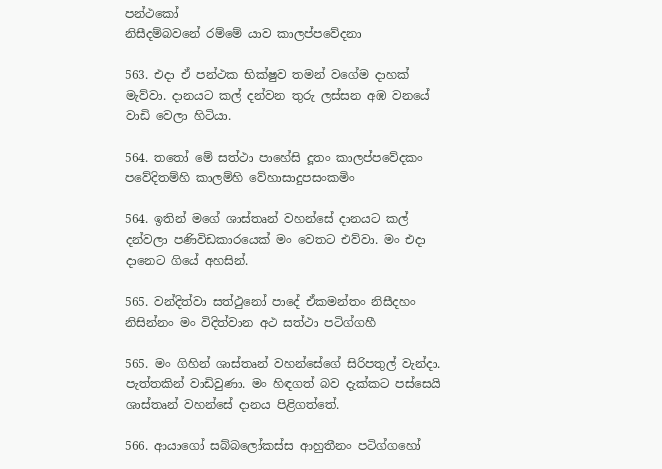පන්ථකෝ
නිසීදම්බවනේ රම්මේ යාව කාලප්පවේදනා

563. එදා ඒ පන්ථක භික්ෂුව තමන් වගේම දාහක් මැව්වා. දානයට කල් දන්වන තුරු ලස්සන අඹ වනයේ වාඩි වෙලා හිටියා.

564. තතෝ මේ සත්ථා පාහේසි දූතං කාලප්පවේදකං
පවේදිතම්හි කාලම්හි වේහාසාදුපසංකමිං

564. ඉතින් මගේ ශාස්තෘන් වහන්සේ දානයට කල් දන්වලා පණිවිඩකාරයෙක් මං වෙතට එව්වා. මං එදා දානෙට ගියේ අහසින්.

565. වන්දිත්වා සත්ථුනෝ පාදේ ඒකමන්තං නිසීදහං
නිසින්නං මං විදිත්වාන අථ සත්ථා පටිග්ගහී

565. මං ගිහින් ශාස්තෘන් වහන්සේගේ සිරිපතුල් වැන්දා. පැත්තකින් වාඩිවුණා. මං හිඳගත් බව දැක්කට පස්සෙයි ශාස්තෘන් වහන්සේ දානය පිළිගත්තේ.

566. ආයාගෝ සබ්බලෝකස්ස ආහුතීනං පටිග්ගහෝ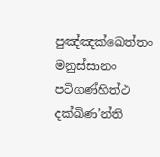පුඤ්ඤක්ඛෙත්තං මනුස්සානං පටිගණ්හිත්ථ දක්ඛිණ’න්ති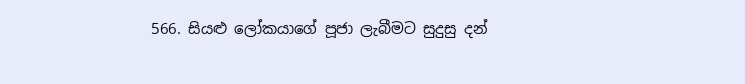566. සියළු ලෝකයාගේ පූජා ලැබීමට සුදුසු දන්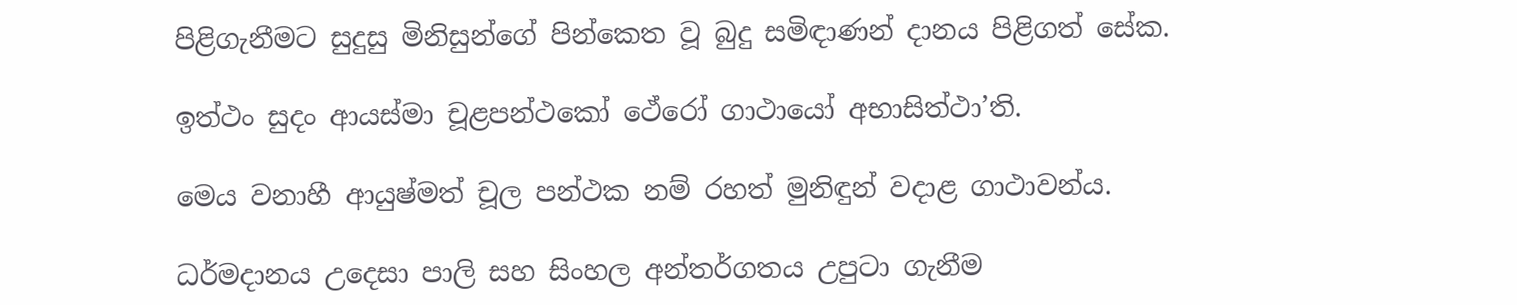පිළිගැනීමට සුදුසු මිනිසුන්ගේ පින්කෙත වූ බුදු සමිඳාණන් දානය පිළිගත් සේක.

ඉත්ථං සුදං ආයස්මා චූළපන්ථකෝ ථේරෝ ගාථායෝ අභාසිත්ථා’ති.

මෙය වනාහී ආයුෂ්මත් චූල පන්ථක නම් රහත් මුනිඳුන් වදාළ ගාථාවන්ය.

ධර්මදානය උදෙසා පාලි සහ සිංහල අන්තර්ගතය උපුටා ගැනීම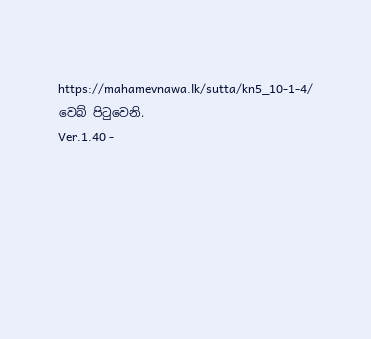https://mahamevnawa.lk/sutta/kn5_10-1-4/ වෙබ් පිටුවෙනි.
Ver.1.40 -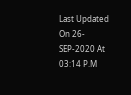Last Updated On 26-SEP-2020 At 03:14 P.M